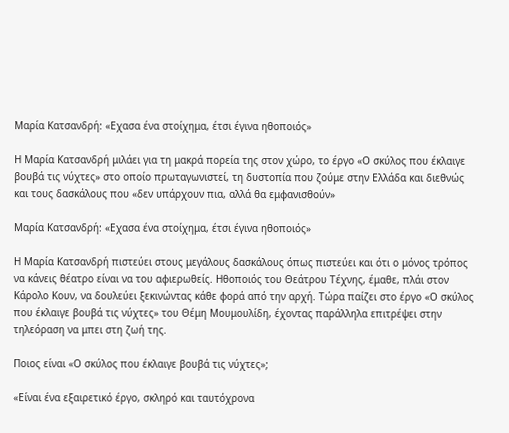Μαρία Κατσανδρή: «Εχασα ένα στοίχημα, έτσι έγινα ηθοποιός»

Η Μαρία Κατσανδρή μιλάει για τη μακρά πορεία της στον χώρο, το έργο «Ο σκύλος που έκλαιγε βουβά τις νύχτες» στο οποίο πρωταγωνιστεί, τη δυστοπία που ζούμε στην Ελλάδα και διεθνώς και τους δασκάλους που «δεν υπάρχουν πια, αλλά θα εμφανισθούν»

Μαρία Κατσανδρή: «Εχασα ένα στοίχημα, έτσι έγινα ηθοποιός»

Η Μαρία Κατσανδρή πιστεύει στους μεγάλους δασκάλους όπως πιστεύει και ότι ο μόνος τρόπος να κάνεις θέατρο είναι να του αφιερωθείς. Ηθοποιός του Θεάτρου Τέχνης, έμαθε, πλάι στον Κάρολο Κουν, να δουλεύει ξεκινώντας κάθε φορά από την αρχή. Τώρα παίζει στο έργο «Ο σκύλος που έκλαιγε βουβά τις νύχτες» του Θέμη Μουμουλίδη, έχοντας παράλληλα επιτρέψει στην τηλεόραση να μπει στη ζωή της.

Ποιος είναι «Ο σκύλος που έκλαιγε βουβά τις νύχτες»;

«Είναι ένα εξαιρετικό έργο, σκληρό και ταυτόχρονα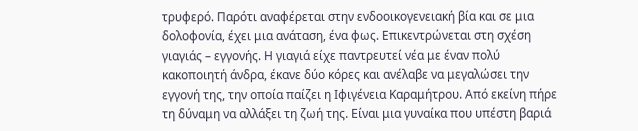τρυφερό. Παρότι αναφέρεται στην ενδοοικογενειακή βία και σε μια δολοφονία, έχει μια ανάταση, ένα φως. Επικεντρώνεται στη σχέση γιαγιάς – εγγονής. Η γιαγιά είχε παντρευτεί νέα με έναν πολύ κακοποιητή άνδρα, έκανε δύο κόρες και ανέλαβε να μεγαλώσει την εγγονή της, την οποία παίζει η Ιφιγένεια Καραμήτρου. Από εκείνη πήρε τη δύναμη να αλλάξει τη ζωή της. Είναι μια γυναίκα που υπέστη βαριά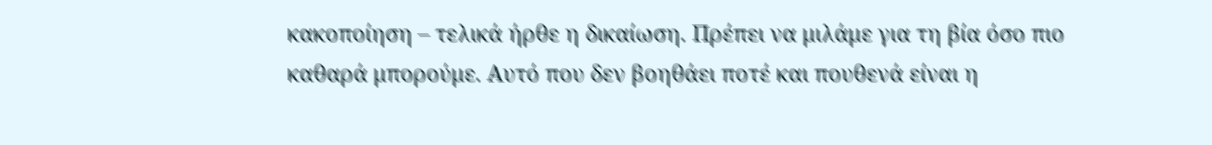κακοποίηση – τελικά ήρθε η δικαίωση. Πρέπει να μιλάμε για τη βία όσο πιο καθαρά μπορούμε. Αυτό που δεν βοηθάει ποτέ και πουθενά είναι η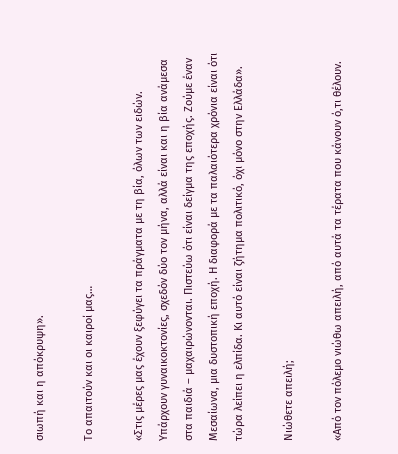σιωπή και η απόκρυψη».

Το απαιτούν και οι καιροί μας…

«Στις μέρες μας έχουν ξεφύγει τα πράγματα με τη βία, όλων των ειδών. Υπάρχουν γυναικοκτονίες, σχεδόν δύο τον μήνα, αλλά είναι και η βία ανάμεσα στα παιδιά – μαχαιρώνονται. Πιστεύω ότι είναι δείγμα της εποχής. Ζούμε έναν Μεσαίωνα, μια δυστοπική εποχή. Η διαφορά με τα παλαιότερα χρόνια είναι ότι τώρα λείπει η ελπίδα. Κι αυτό είναι ζήτημα πολιτικό, όχι μόνο στην Ελλάδα».

Νιώθετε απειλή;

«Από τον πόλεμο νιώθω απειλή, από αυτά τα τέρατα που κάνουν ό,τι θέλουν.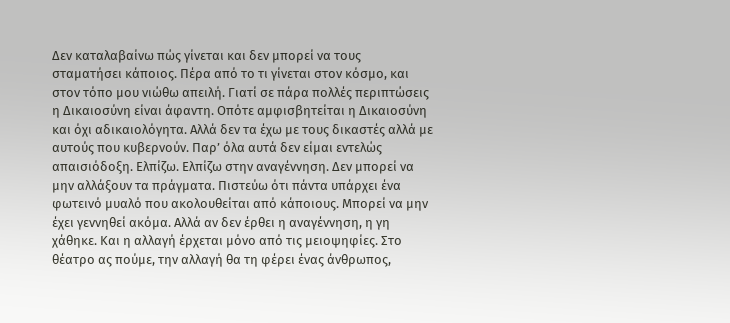Δεν καταλαβαίνω πώς γίνεται και δεν μπορεί να τους σταματήσει κάποιος. Πέρα από το τι γίνεται στον κόσμο, και στον τόπο μου νιώθω απειλή. Γιατί σε πάρα πολλές περιπτώσεις η Δικαιοσύνη είναι άφαντη. Οπότε αμφισβητείται η Δικαιοσύνη και όχι αδικαιολόγητα. Αλλά δεν τα έχω με τους δικαστές αλλά με αυτούς που κυβερνούν. Παρ’ όλα αυτά δεν είμαι εντελώς απαισιόδοξη. Ελπίζω. Ελπίζω στην αναγέννηση. Δεν μπορεί να μην αλλάξουν τα πράγματα. Πιστεύω ότι πάντα υπάρχει ένα φωτεινό μυαλό που ακολουθείται από κάποιους. Μπορεί να μην έχει γεννηθεί ακόμα. Αλλά αν δεν έρθει η αναγέννηση, η γη χάθηκε. Και η αλλαγή έρχεται μόνο από τις μειοψηφίες. Στο θέατρο ας πούμε, την αλλαγή θα τη φέρει ένας άνθρωπος,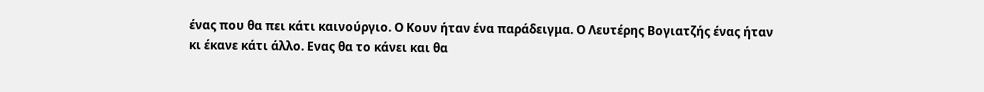ένας που θα πει κάτι καινούργιο. Ο Κουν ήταν ένα παράδειγμα. Ο Λευτέρης Βογιατζής ένας ήταν κι έκανε κάτι άλλο. Ενας θα το κάνει και θα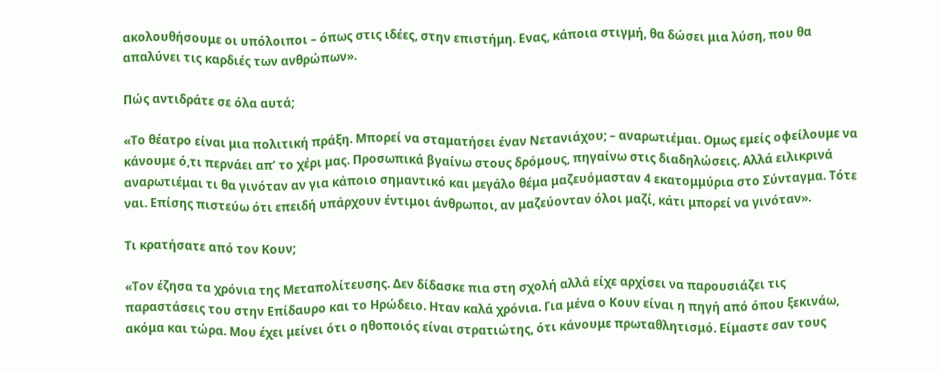ακολουθήσουμε οι υπόλοιποι – όπως στις ιδέες, στην επιστήμη. Ενας, κάποια στιγμή, θα δώσει μια λύση, που θα απαλύνει τις καρδιές των ανθρώπων».

Πώς αντιδράτε σε όλα αυτά;

«Το θέατρο είναι μια πολιτική πράξη. Μπορεί να σταματήσει έναν Νετανιάχου; – αναρωτιέμαι. Ομως εμείς οφείλουμε να κάνουμε ό,τι περνάει απ’ το χέρι μας. Προσωπικά βγαίνω στους δρόμους, πηγαίνω στις διαδηλώσεις. Αλλά ειλικρινά αναρωτιέμαι τι θα γινόταν αν για κάποιο σημαντικό και μεγάλο θέμα μαζευόμασταν 4 εκατομμύρια στο Σύνταγμα. Τότε ναι. Επίσης πιστεύω ότι επειδή υπάρχουν έντιμοι άνθρωποι, αν μαζεύονταν όλοι μαζί, κάτι μπορεί να γινόταν».

Τι κρατήσατε από τον Κουν;

«Τον έζησα τα χρόνια της Μεταπολίτευσης. Δεν δίδασκε πια στη σχολή αλλά είχε αρχίσει να παρουσιάζει τις παραστάσεις του στην Επίδαυρο και το Ηρώδειο. Ηταν καλά χρόνια. Για μένα ο Κουν είναι η πηγή από όπου ξεκινάω, ακόμα και τώρα. Μου έχει μείνει ότι ο ηθοποιός είναι στρατιώτης, ότι κάνουμε πρωταθλητισμό. Είμαστε σαν τους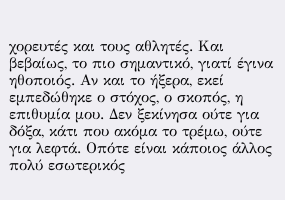χορευτές και τους αθλητές. Και βεβαίως, το πιο σημαντικό, γιατί έγινα ηθοποιός. Αν και το ήξερα, εκεί εμπεδώθηκε ο στόχος, ο σκοπός, η επιθυμία μου. Δεν ξεκίνησα ούτε για δόξα, κάτι που ακόμα το τρέμω, ούτε για λεφτά. Οπότε είναι κάποιος άλλος πολύ εσωτερικός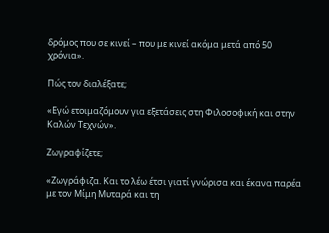δρόμος που σε κινεί – που με κινεί ακόμα μετά από 50 χρόνια».

Πώς τον διαλέξατε;

«Εγώ ετοιμαζόμουν για εξετάσεις στη Φιλοσοφική και στην Καλών Τεχνών».

Ζωγραφίζετε;

«Ζωγράφιζα. Και το λέω έτσι γιατί γνώρισα και έκανα παρέα με τον Μίμη Μυταρά και τη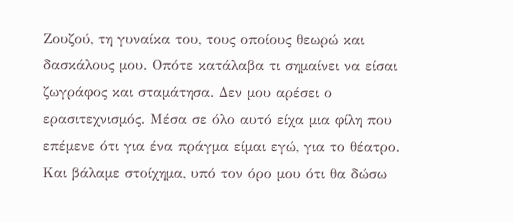Ζουζού, τη γυναίκα του, τους οποίους θεωρώ και δασκάλους μου. Οπότε κατάλαβα τι σημαίνει να είσαι ζωγράφος και σταμάτησα. Δεν μου αρέσει ο ερασιτεχνισμός. Μέσα σε όλο αυτό είχα μια φίλη που επέμενε ότι για ένα πράγμα είμαι εγώ, για το θέατρο. Και βάλαμε στοίχημα, υπό τον όρο μου ότι θα δώσω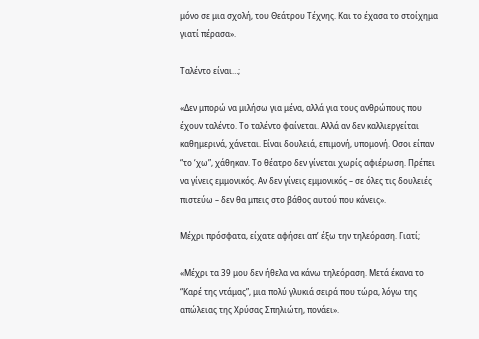μόνο σε μια σχολή, του Θεάτρου Τέχνης. Και το έχασα το στοίχημα γιατί πέρασα».

Ταλέντο είναι…;

«Δεν μπορώ να μιλήσω για μένα, αλλά για τους ανθρώπους που έχουν ταλέντο. Το ταλέντο φαίνεται. Αλλά αν δεν καλλιεργείται καθημερινά, χάνεται. Είναι δουλειά, επιμονή, υπομονή. Οσοι είπαν “το ‘χω”, χάθηκαν. Το θέατρο δεν γίνεται χωρίς αφιέρωση. Πρέπει να γίνεις εμμονικός. Αν δεν γίνεις εμμονικός – σε όλες τις δουλειές πιστεύω – δεν θα μπεις στο βάθος αυτού που κάνεις».

Μέχρι πρόσφατα, είχατε αφήσει απ’ έξω την τηλεόραση. Γιατί;

«Μέχρι τα 39 μου δεν ήθελα να κάνω τηλεόραση. Μετά έκανα το “Καρέ της ντάμας”, μια πολύ γλυκιά σειρά που τώρα, λόγω της απώλειας της Χρύσας Σπηλιώτη, πονάει».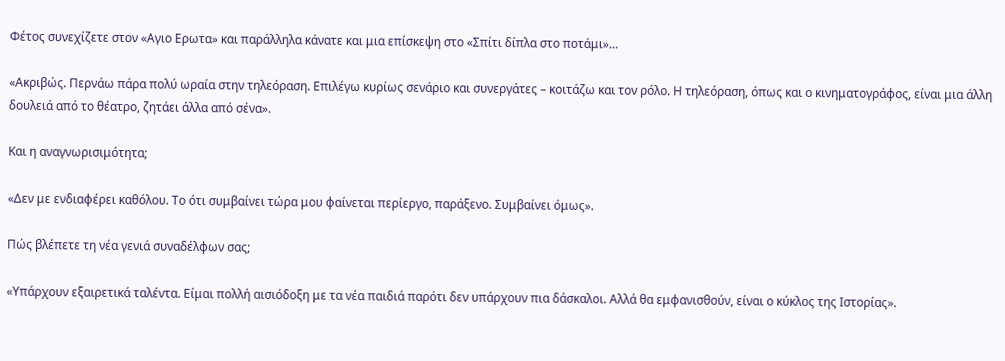Φέτος συνεχίζετε στον «Αγιο Ερωτα» και παράλληλα κάνατε και μια επίσκεψη στο «Σπίτι δίπλα στο ποτάμι»…

«Ακριβώς. Περνάω πάρα πολύ ωραία στην τηλεόραση. Επιλέγω κυρίως σενάριο και συνεργάτες – κοιτάζω και τον ρόλο. Η τηλεόραση, όπως και ο κινηματογράφος, είναι μια άλλη δουλειά από το θέατρο, ζητάει άλλα από σένα».

Και η αναγνωρισιμότητα;

«Δεν με ενδιαφέρει καθόλου. Το ότι συμβαίνει τώρα μου φαίνεται περίεργο, παράξενο. Συμβαίνει όμως».

Πώς βλέπετε τη νέα γενιά συναδέλφων σας;

«Υπάρχουν εξαιρετικά ταλέντα. Είμαι πολλή αισιόδοξη με τα νέα παιδιά παρότι δεν υπάρχουν πια δάσκαλοι. Αλλά θα εμφανισθούν, είναι ο κύκλος της Ιστορίας».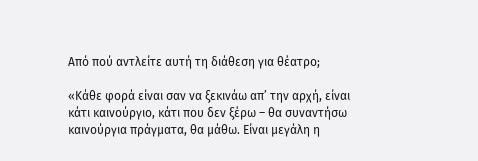Από πού αντλείτε αυτή τη διάθεση για θέατρο;

«Κάθε φορά είναι σαν να ξεκινάω απ’ την αρχή, είναι κάτι καινούργιο, κάτι που δεν ξέρω – θα συναντήσω καινούργια πράγματα, θα μάθω. Είναι μεγάλη η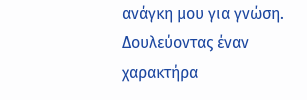ανάγκη μου για γνώση. Δουλεύοντας έναν χαρακτήρα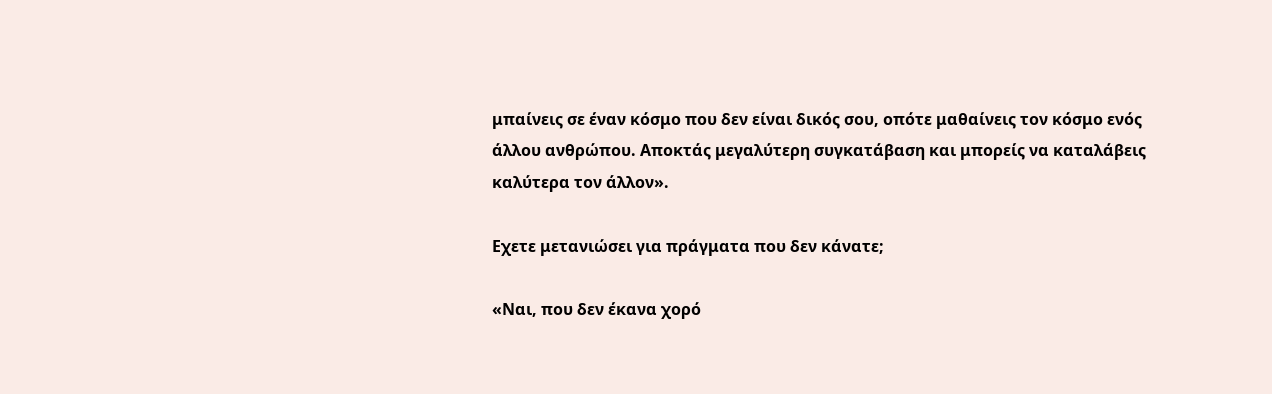μπαίνεις σε έναν κόσμο που δεν είναι δικός σου, οπότε μαθαίνεις τον κόσμο ενός άλλου ανθρώπου. Αποκτάς μεγαλύτερη συγκατάβαση και μπορείς να καταλάβεις καλύτερα τον άλλον».

Εχετε μετανιώσει για πράγματα που δεν κάνατε;

«Ναι, που δεν έκανα χορό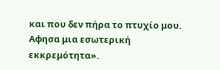και που δεν πήρα το πτυχίο μου. Αφησα μια εσωτερική εκκρεμότητα».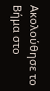Ακολούθησε το Βήμα στο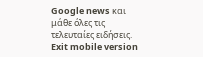Google news και μάθε όλες τις τελευταίες ειδήσεις.
Exit mobile version